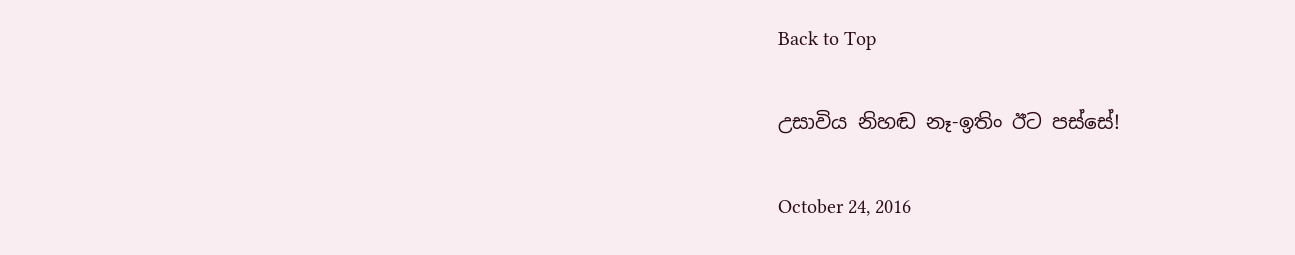Back to Top

උසාවිය නිහඬ නෑ-ඉතිං ඊට පස්සේ!

October 24, 2016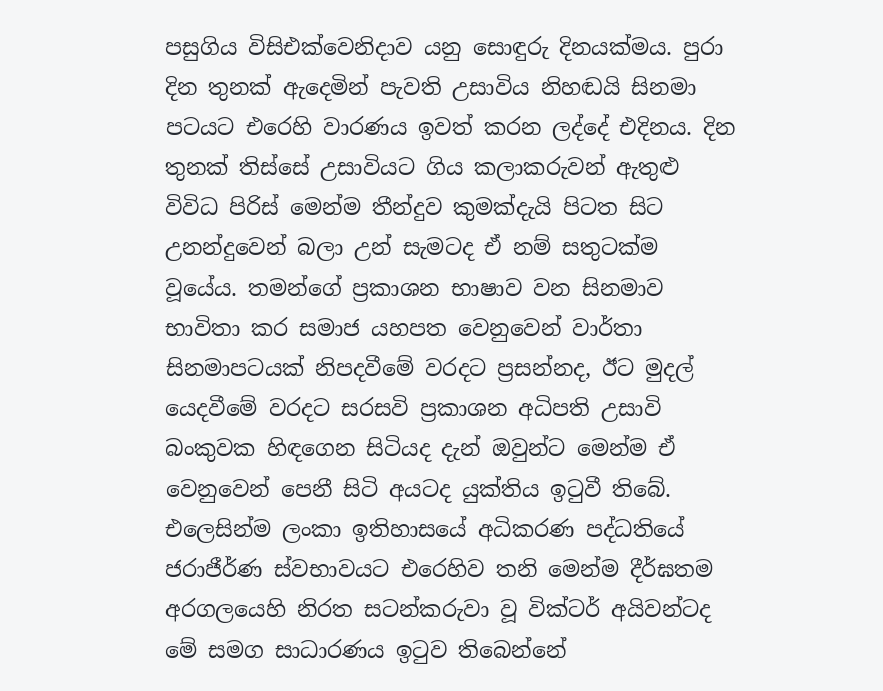පසුගිය විසිඑක්වෙනිදාව යනු සොඳුරු දිනයක්මය. පුරා දින තුනක් ඇදෙමින් පැවති උසාවිය නිහඬයි සිනමා පටයට එරෙහි වාරණය ඉවත් කරන ලද්දේ එදිනය. දින තුනක් තිස්සේ උසාවියට ගිය කලාකරුවන් ඇතුළු විවිධ පිරිස් මෙන්ම තීන්දුව කුමක්දැයි පිටත සිට උනන්දුවෙන් බලා උන් සැමටද ඒ නම් සතුටක්ම වූයේය. තමන්ගේ ප්‍රකාශන භාෂාව වන සිනමාව භාවිතා කර සමාජ යහපත වෙනුවෙන් වාර්තා සිනමාපටයක් නිපදවීමේ වරදට ප්‍රසන්නද, ඊට මුදල් යෙදවීමේ වරදට සරසවි ප්‍රකාශන අධිපති උසාවි බංකුවක හිඳගෙන සිටියද දැන් ඔවුන්ට මෙන්ම ඒ වෙනුවෙන් පෙනී සිටි අයටද යුක්තිය ඉටුවී තිබේ. එලෙසින්ම ලංකා ඉතිහාසයේ අධිකරණ පද්ධතියේ ජරාජීර්ණ ස්වභාවයට එරෙහිව තනි මෙන්ම දීර්ඝතම අරගලයෙහි නිරත සටන්කරුවා වූ වික්ටර් අයිවන්ටද මේ සමග සාධාරණය ඉටුව තිබෙන්නේ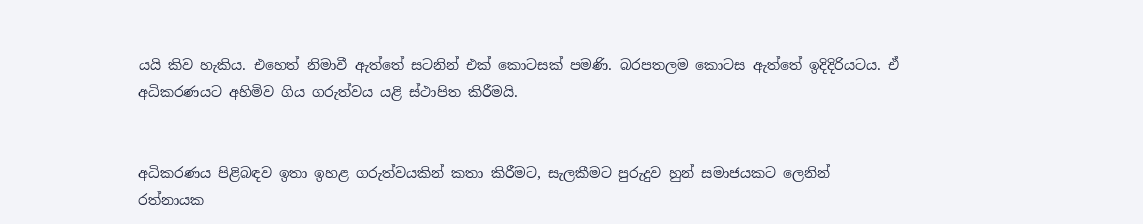යයි කිව හැකිය. එහෙත් නිමාවී ඇත්තේ සටනින් එක් කොටසක් පමණි. බරපතලම කොටස ඇත්තේ ඉදිදිරියටය. ඒ අධිකරණයට අහිමිව ගිය ගරුත්වය යළි ස්ථාපිත කිරීමයි.


අධිකරණය පිළිබඳව ඉතා ඉහළ ගරුත්වයකින් කතා කිරීමට, සැලකීමට පුරුදුව හුන් සමාජයකට ලෙනින් රත්නායක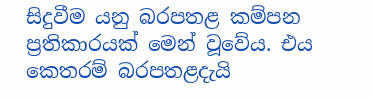සිදුවීම යනු බරපතළ කම්පන ප්‍රතිකාරයක් මෙන් වූවේය. එය කෙතරම් බරපතළදැයි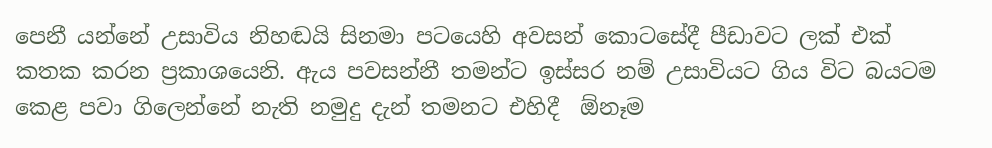පෙනී යන්නේ උසාවිය නිහඬයි සිනමා පටයෙහි අවසන් කොටසේදී පීඩාවට ලක් එක් කතක කරන ප්‍රකාශයෙනි. ඇය පවසන්නී තමන්ට ඉස්සර නම් උසාවියට ගිය විට බයටම කෙළ පවා ගිලෙන්නේ නැති නමුදු දැන් තමනට එහිදී  ඕනෑම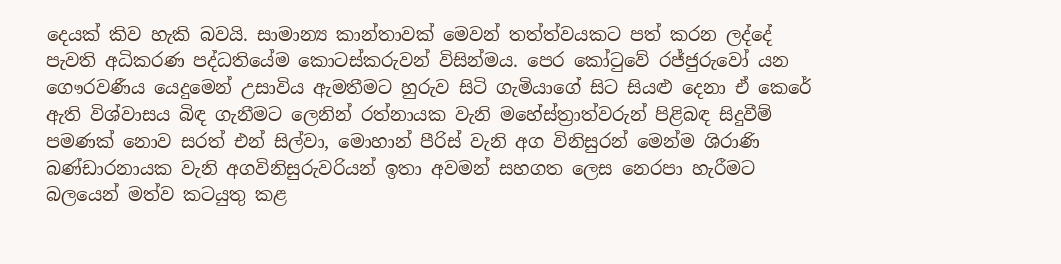දෙයක් කිව හැකි බවයි. සාමාන්‍ය කාන්තාවක් මෙවන් තත්ත්වයකට පත් කරන ලද්දේ පැවති අධිකරණ පද්ධතියේම කොටස්කරුවන් විසින්මය. පෙර කෝටුවේ රජ්ජුරුවෝ යන ගෞරවණීය යෙදුමෙන් උසාවිය ඇමතීමට හුරුව සිටි ගැමියාගේ සිට සියළු දෙනා ඒ කෙරේ ඇති විශ්වාසය බිඳ ගැනීමට ලෙනින් රත්නායක වැනි මහේස්ත්‍රාත්වරුන් පිළිබඳ සිදුවීම් පමණක් නොව සරත් එන් සිල්වා, මොහාන් පීරිස් වැනි අග විනිසුරන් මෙන්ම ශිරාණි බණ්ඩාරනායක වැනි අගවිනිසුරුවරියන් ඉතා අවමන් සහගත ලෙස නෙරපා හැරීමට බලයෙන් මත්ව කටයුතු කළ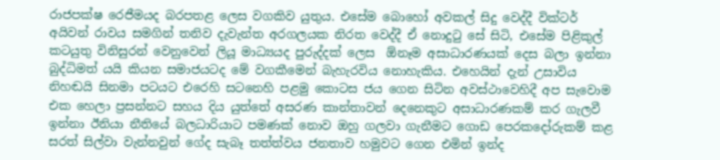රාජපක්ෂ රෙජීමයද බරපතළ ලෙස වගකිව යුතුය. එසේම බොහෝ අවකල් සිදු වෙද්දී වික්ටර් අයිවන් රාවය සමගින් තනිව දැවැන්ත අරගලයක නිරත වෙද්දී ඒ නොදුටු සේ සිටි, එසේම පිළිකුල් කටයුතු විනිසුරන් වෙනුවෙන් ලියූ මාධ්‍යයද පුරුද්දක් ලෙස  ඕනෑම අසාධාරණයක් දෙස බලා ඉන්නා බුද්ධිමත් යයි කියන සමාජයටද මේ වගකීමෙන් බැහැරවිය නොහැකිය. එහෙයින් දැන් උසාවිය නිහඬයි සිනමා පටයට එරෙහි සටනෙහි පළමු කොටස ජය ගෙන සිටින අවස්ථාවෙහිදී අප සැවොම එක හෙලා ප්‍රසන්නට සහය දිය යුත්තේ අසරණ කාන්තාවන් දෙනෙකුට අසාධාරණකම් කර ගැලවී ඉන්නා ඊනියා නීතියේ බලධාරියාට පමණක් නොව ඔහු ගලවා ගැනීමට ගොඩ පෙරකදෝරුකම් කළ සරත් සිල්වා වැන්නවුන් ගේද සැබෑ තත්ත්වය ජනතාව හමුවට ගෙන එමින් ඉන්ද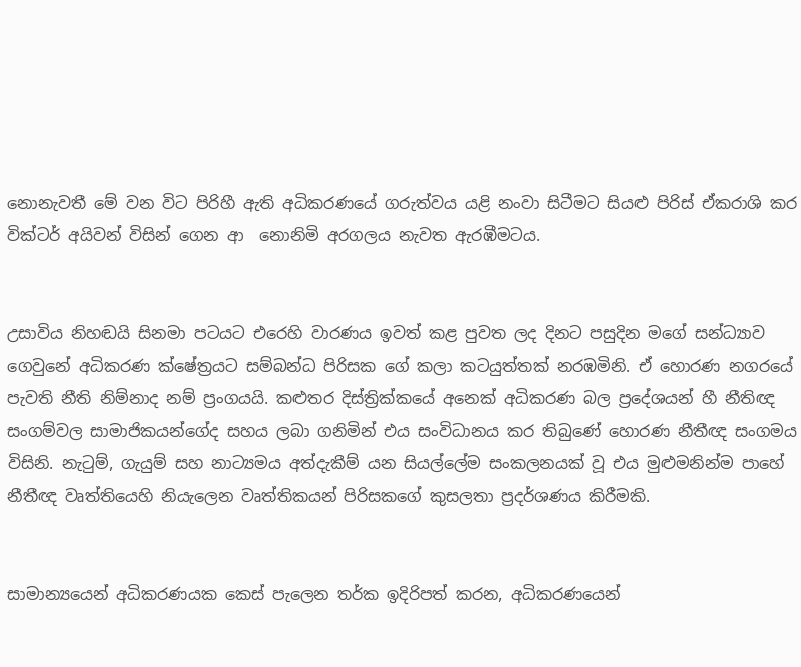නොනැවතී මේ වන විට පිරිහී ඇති අධිකරණයේ ගරුත්වය යළි නංවා සිටීමට සියළු පිරිස් ඒකරාශි කර වික්ටර් අයිවන් විසින් ගෙන ආ  නොනිමි අරගලය නැවත ඇරඹීමටය.


උසාවිය නිහඬයි සිනමා පටයට එරෙහි වාරණය ඉවත් කළ පුවත ලද දිනට පසුදින මගේ සන්ධ්‍යාව ගෙවුනේ අධිකරණ ක්ෂේත්‍රයට සම්බන්ධ පිරිසක ගේ කලා කටයුත්තක් නරඹමිනි. ඒ හොරණ නගරයේ පැවති නීති නිම්නාද නම් ප්‍රංගයයි. කළුතර දිස්ත්‍රික්කයේ අනෙක් අධිකරණ බල ප්‍රදේශයන් හී නීතිඥ සංගම්වල සාමාජිකයන්ගේද සහය ලබා ගනිමින් එය සංවිධානය කර තිබුණේ හොරණ නීතීඥ සංගමය විසිනි. නැටුම්, ගැයුම් සහ නාට්‍යමය අත්දැකීම් යන සියල්ලේම සංකලනයක් වූ එය මුළුමනින්ම පාහේ නීතීඥ වෘත්තියෙහි නියැලෙන වෘත්තිකයන් පිරිසකගේ කුසලතා ප්‍රදර්ශණය කිරීමකි.


සාමාන්‍යයෙන් අධිකරණයක කෙස් පැලෙන තර්ක ඉදිරිපත් කරන, අධිකරණයෙන්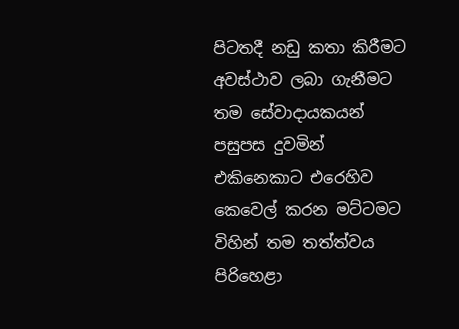පිටතදී නඩු කතා කිරීමට අවස්ථාව ලබා ගැනීමට තම සේවාදායකයන් පසුපස දුවමින් එකිනෙකාට එරෙහිව කෙවෙල් කරන මට්ටමට විහින් තම තත්ත්වය පිරිහෙළා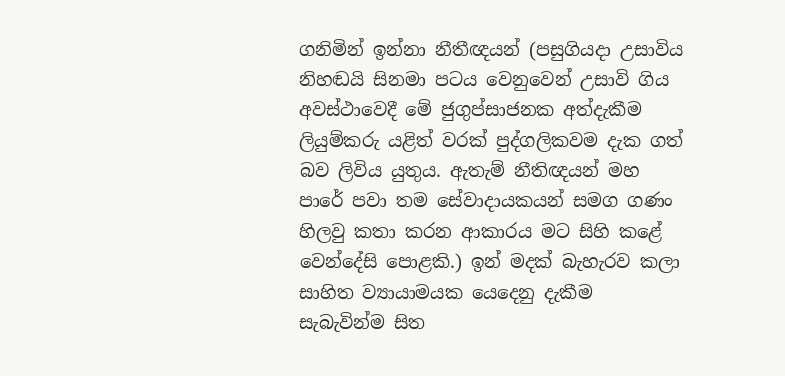ගනිමින් ඉන්නා නීතීඥයන් (පසුගියදා උසාවිය නිහඬයි සිනමා පටය වෙනුවෙන් උසාවි ගිය අවස්ථාවෙදී මේ ජුගුප්සාජනක අත්දැකීම ලියුම්කරු යළිත් වරක් පුද්ගලිකවම දැක ගත් බව ලිවිය යුතුය. ඇතැම් නීතිඥයන් මහ පාරේ පවා තම සේවාදායකයන් සමග ගණං හිලවු කතා කරන ආකාරය මට සිහි කළේ වෙන්දේසි පොළකි.) ඉන් මදක් බැහැරව කලා සාහිත ව්‍යායාමයක යෙදෙනු දැකීම සැබැවින්ම සිත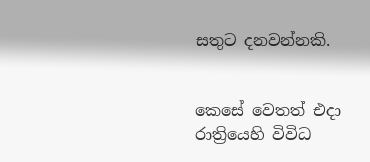සතුට දනවන්නකි.


කෙසේ වෙතත් එදා රාත්‍රියෙහි විවිධ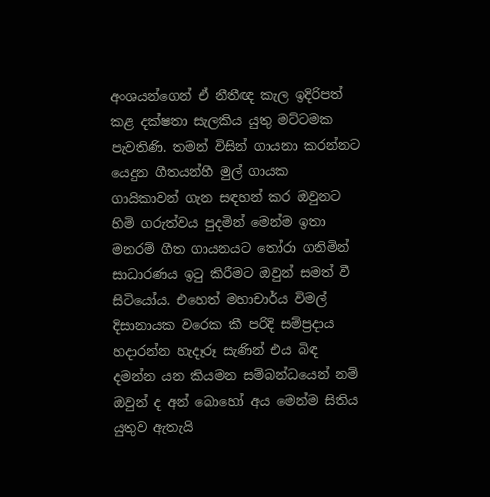අංශයන්ගෙන් ඒ නීතීඥ කැල ඉදිරිපත් කළ දක්ෂතා සැලකිය යුතු මට්ටමක පැවතිණි. තමන් විසින් ගායනා කරන්නට යෙදුන ගීතයන්හී මුල් ගායක ගායිකාවන් ගැන සඳහන් කර ඔවුනට හිමි ගරුත්වය පුදමින් මෙන්ම ඉතා මනරම් ගීත ගායනයට තෝරා ගනිමින් සාධාරණය ඉටු කිරීමට ඔවුන් සමත් වී සිටියෝය. එහෙත් මහාචාර්ය විමල් දිසානායක වරෙක කී පරිදි සම්ප්‍රදාය හදාරන්න හැදෑරූ සැණින් එය බිඳ දමන්න යන කියමන සම්බන්ධයෙන් නම් ඔවුන් ද අන් බොහෝ අය මෙන්ම සිතිය යුතුව ඇතැයි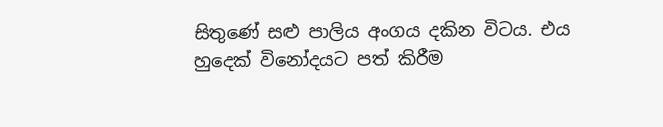සිතුණේ සළු පාලිය අංගය දකින විටය. එය හුදෙක් විනෝදයට පත් කිරීම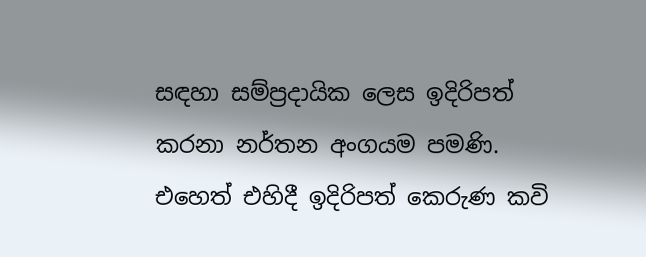සඳහා සම්ප්‍රදායික ලෙස ඉදිරිපත් කරනා නර්තන අංගයම පමණි. එහෙත් එහිදී ඉදිරිපත් කෙරුණ කවි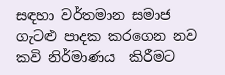සඳහා වර්තමාන සමාජ ගැටළු පාදක කරගෙන නව කවි නිර්මාණය  කිරීමට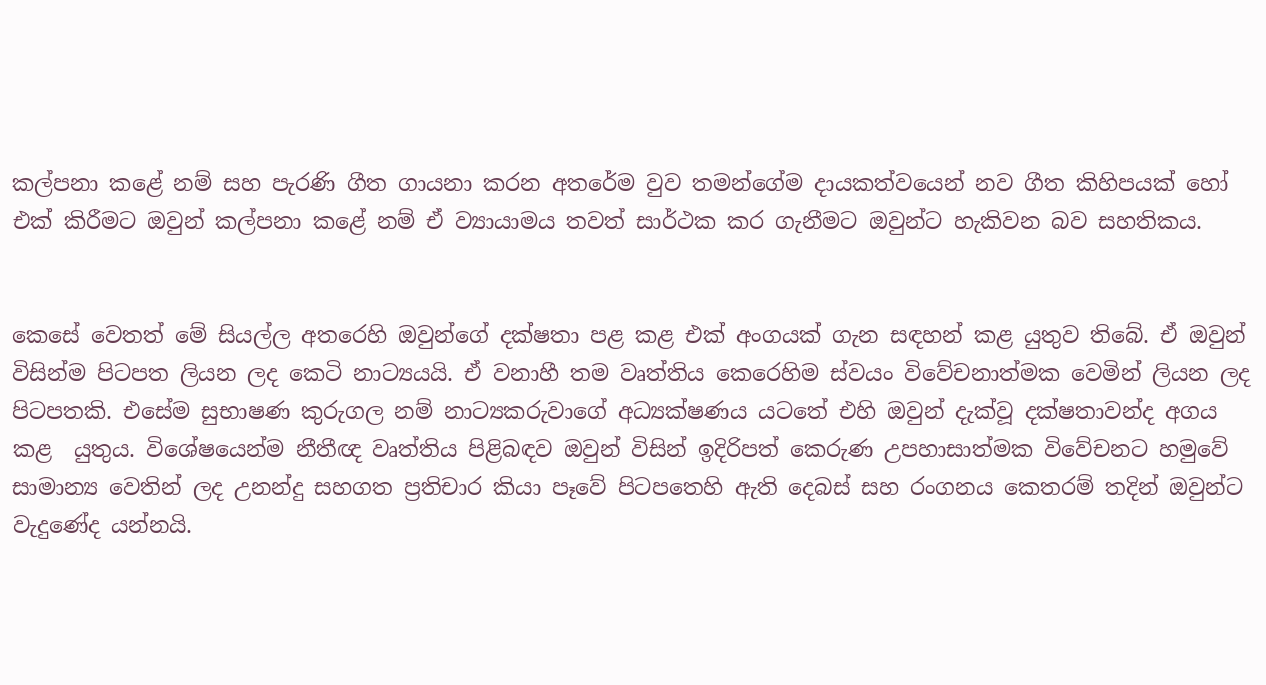කල්පනා කළේ නම් සහ පැරණි ගීත ගායනා කරන අතරේම වුව තමන්ගේම දායකත්වයෙන් නව ගීත කිහිපයක් හෝ එක් කිරීමට ඔවුන් කල්පනා කළේ නම් ඒ ව්‍යායාමය තවත් සාර්ථක කර ගැනීමට ඔවුන්ට හැකිවන බව සහතිකය.


කෙසේ වෙතත් මේ සියල්ල අතරෙහි ඔවුන්ගේ දක්ෂතා පළ කළ එක් අංගයක් ගැන සඳහන් කළ යුතුව තිබේ. ඒ ඔවුන් විසින්ම පිටපත ලියන ලද කෙටි නාට්‍යයයි. ඒ වනාහී තම වෘත්තිය කෙරෙහිම ස්වයං විවේචනාත්මක වෙමින් ලියන ලද පිටපතකි. එසේම සුභාෂණ කුරුගල නම් නාට්‍යකරුවාගේ අධ්‍යක්ෂණය යටතේ එහි ඔවුන් දැක්වූ දක්ෂතාවන්ද අගය කළ  යුතුය. විශේෂයෙන්ම නීතීඥ වෘත්තිය පිළිබඳව ඔවුන් විසින් ඉදිරිපත් කෙරුණ උපහාසාත්මක විවේචනට හමුවේ සාමාන්‍ය වෙතින් ලද උනන්දු සහගත ප්‍රතිචාර කියා පෑවේ පිටපතෙහි ඇති දෙබස් සහ රංගනය කෙතරම් තදින් ඔවුන්ට වැදුණේද යන්නයි.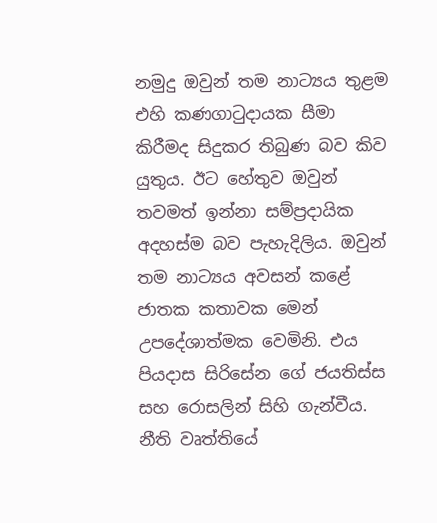නමුදු ඔවුන් තම නාට්‍යය තුළම එහි කණගාටුදායක සීමා කිරීමද සිදුකර තිබුණ බව කිව යුතුය. ඊට හේතුව ඔවුන් තවමත් ඉන්නා සම්ප්‍රදායික අදහස්ම බව පැහැදිලිය. ඔවුන් තම නාට්‍යය අවසන් කළේ ජාතක කතාවක මෙන් උපදේශාත්මක වෙමිනි. එය පියදාස සිරිසේන ගේ ජයතිස්ස සහ රොසලින් සිහි ගැන්වීය. නීති වෘත්තියේ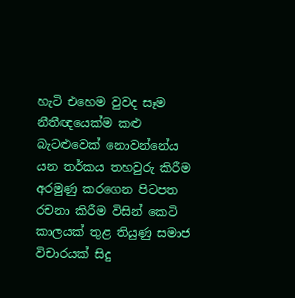හැටි එහෙම වුවද සෑම නීතීඥයෙක්ම කළු බැටළුවෙක් නොවන්නේය යන තර්කය තහවුරු කිරීම අරමුණු කරගෙන පිටපත රචනා කිරීම විසින් කෙටි කාලයක් තුළ තියුණු සමාජ විචාරයක් සිදු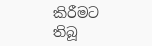කිරීමට තිබූ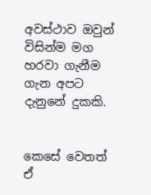අවස්ථාව ඔවුන් විසින්ම මග හරවා ගැනීම ගැන අපට දැනුනේ දුකකි.


කෙසේ වෙතත් ඒ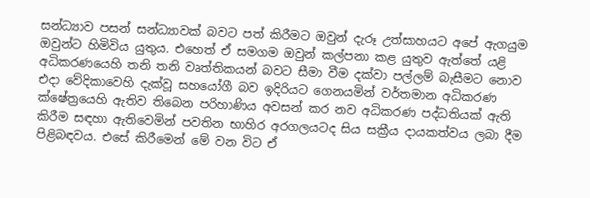සන්ධ්‍යාව පසන් සන්ධ්‍යාවක් බවට පත් කිරීමට ඔවුන් දැරූ උත්සාහයට අපේ ඇගයුම ඔවුන්ට හිමිවිය යුතුය. එහෙත් ඒ සමගම ඔවුන් කල්පනා කළ යුතුව ඇත්තේ යළි අධිකරණයෙහි තනි තනි වෘත්තිකයන් බවට සීමා වීම දක්වා පල්ලම් බැසීමට නොව එදා වේදිකාවෙහි දැක්වූ සහයෝගී බව ඉදිරියට ගෙනයමින් වර්තමාන අධිකරණ ක්ෂේත්‍රයෙහි ඇතිව තිබෙන පරිහාණිය අවසන් කර නව අධිකරණ පද්ධතියක් ඇති කිරීම සඳහා ඇතිවෙමින් පවතින භාහිර අරගලයටද සිය සක්‍රීය දායකත්වය ලබා දීම පිළිබඳවය. එසේ කිරීමෙන් මේ වන විට ඒ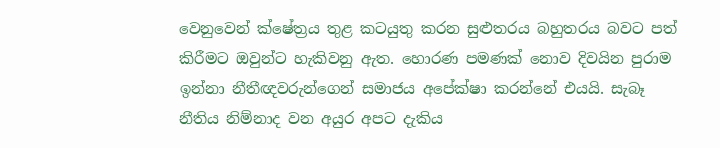වෙනුවෙන් ක්ෂේත්‍රය තුළ කටයුතු කරන සුළුතරය බහුතරය බවට පත් කිරීමට ඔවුන්ට හැකිවනු ඇත. හොරණ පමණක් නොව දිවයින පුරාම ඉන්නා නීතීඥවරුන්ගෙන් සමාජය අපේක්ෂා කරන්නේ එයයි. සැබෑ නීතිය නිම්නාද වන අයුර අපට දැකිය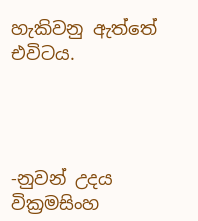හැකිවනු ඇත්තේ එවිටය.




-නුවන් උදය වික්‍රමසිංහ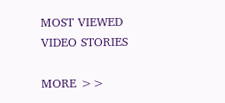MOST VIEWED VIDEO STORIES

MORE >>